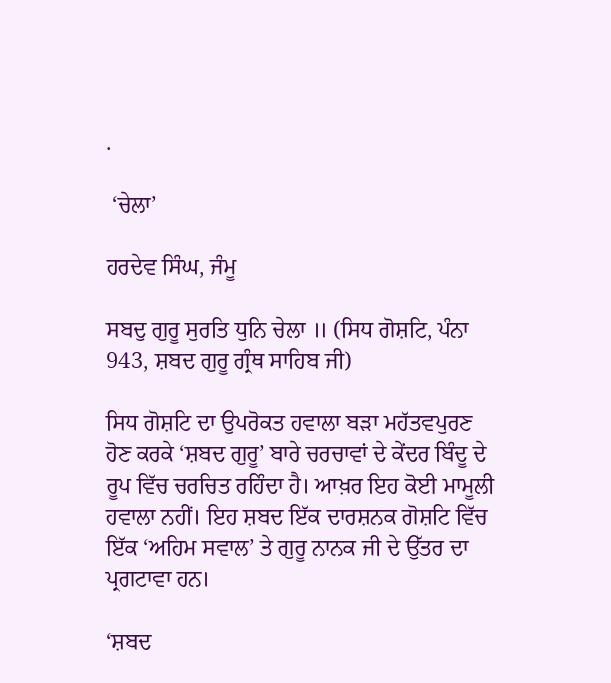.

 ‘ਚੇਲਾ’

ਹਰਦੇਵ ਸਿੰਘ, ਜੰਮੂ

ਸਬਦੁ ਗੁਰੂ ਸੁਰਤਿ ਧੁਨਿ ਚੇਲਾ ॥ (ਸਿਧ ਗੋਸ਼ਟਿ, ਪੰਨਾ 943, ਸ਼ਬਦ ਗੁਰੂ ਗ੍ਰੰਥ ਸਾਹਿਬ ਜੀ)

ਸਿਧ ਗੋਸ਼ਟਿ ਦਾ ਉਪਰੋਕਤ ਹਵਾਲਾ ਬੜਾ ਮਹੱਤਵਪੁਰਣ ਹੋਣ ਕਰਕੇ ‘ਸ਼ਬਦ ਗੁਰੂ’ ਬਾਰੇ ਚਰਚਾਵਾਂ ਦੇ ਕੇਂਦਰ ਬਿੰਦੂ ਦੇ ਰੂਪ ਵਿੱਚ ਚਰਚਿਤ ਰਹਿੰਦਾ ਹੈ। ਆਖ਼ਰ ਇਹ ਕੋਈ ਮਾਮੂਲੀ ਹਵਾਲਾ ਨਹੀਂ। ਇਹ ਸ਼ਬਦ ਇੱਕ ਦਾਰਸ਼ਨਕ ਗੋਸ਼ਟਿ ਵਿੱਚ ਇੱਕ ‘ਅਹਿਮ ਸਵਾਲ’ ਤੇ ਗੁਰੂ ਨਾਨਕ ਜੀ ਦੇ ਉੱਤਰ ਦਾ ਪ੍ਰਗਟਾਵਾ ਹਨ।

‘ਸ਼ਬਦ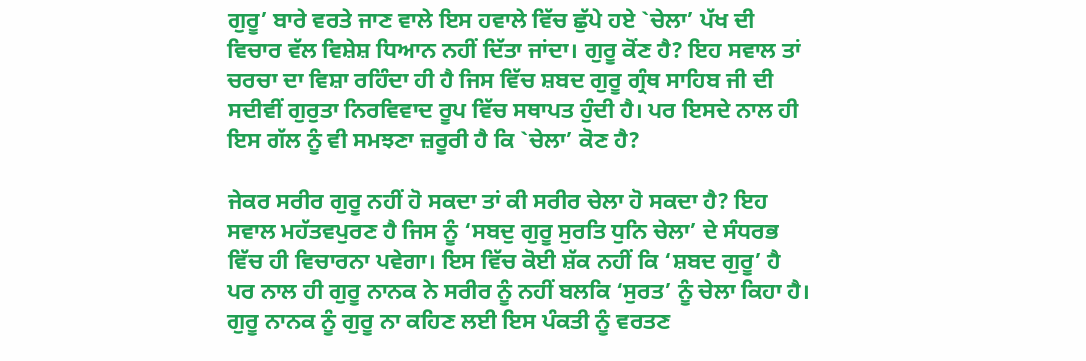ਗੁਰੂ’ ਬਾਰੇ ਵਰਤੇ ਜਾਣ ਵਾਲੇ ਇਸ ਹਵਾਲੇ ਵਿੱਚ ਛੁੱਪੇ ਹਏ `ਚੇਲਾ’ ਪੱਖ ਦੀ ਵਿਚਾਰ ਵੱਲ ਵਿਸ਼ੇਸ਼ ਧਿਆਨ ਨਹੀਂ ਦਿੱਤਾ ਜਾਂਦਾ। ਗੁਰੂ ਕੋਂਣ ਹੈ? ਇਹ ਸਵਾਲ ਤਾਂ ਚਰਚਾ ਦਾ ਵਿਸ਼ਾ ਰਹਿੰਦਾ ਹੀ ਹੈ ਜਿਸ ਵਿੱਚ ਸ਼ਬਦ ਗੁਰੂ ਗ੍ਰੰਥ ਸਾਹਿਬ ਜੀ ਦੀ ਸਦੀਵੀਂ ਗੁਰੁਤਾ ਨਿਰਵਿਵਾਦ ਰੂਪ ਵਿੱਚ ਸਥਾਪਤ ਹੁੰਦੀ ਹੈ। ਪਰ ਇਸਦੇ ਨਾਲ ਹੀ ਇਸ ਗੱਲ ਨੂੰ ਵੀ ਸਮਝਣਾ ਜ਼ਰੂਰੀ ਹੈ ਕਿ `ਚੇਲਾ’ ਕੋਣ ਹੈ?

ਜੇਕਰ ਸਰੀਰ ਗੁਰੂ ਨਹੀਂ ਹੋ ਸਕਦਾ ਤਾਂ ਕੀ ਸਰੀਰ ਚੇਲਾ ਹੋ ਸਕਦਾ ਹੈ? ਇਹ ਸਵਾਲ ਮਹੱਤਵਪੁਰਣ ਹੈ ਜਿਸ ਨੂੰ ‘ਸਬਦੁ ਗੁਰੂ ਸੁਰਤਿ ਧੁਨਿ ਚੇਲਾ’ ਦੇ ਸੰਧਰਭ ਵਿੱਚ ਹੀ ਵਿਚਾਰਨਾ ਪਵੇਗਾ। ਇਸ ਵਿੱਚ ਕੋਈ ਸ਼ੱਕ ਨਹੀਂ ਕਿ ‘ਸ਼ਬਦ ਗੁਰੂ’ ਹੈ ਪਰ ਨਾਲ ਹੀ ਗੁਰੂ ਨਾਨਕ ਨੇ ਸਰੀਰ ਨੂੰ ਨਹੀਂ ਬਲਕਿ ‘ਸੁਰਤ’ ਨੂੰ ਚੇਲਾ ਕਿਹਾ ਹੈ। ਗੁਰੂ ਨਾਨਕ ਨੂੰ ਗੁਰੂ ਨਾ ਕਹਿਣ ਲਈ ਇਸ ਪੰਕਤੀ ਨੂੰ ਵਰਤਣ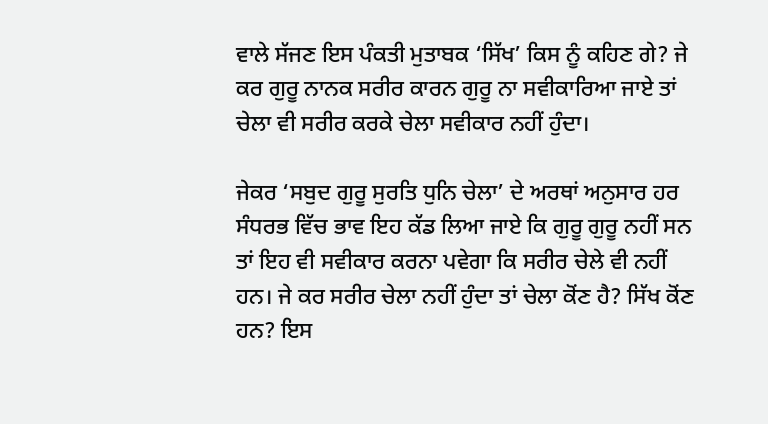ਵਾਲੇ ਸੱਜਣ ਇਸ ਪੰਕਤੀ ਮੁਤਾਬਕ ‘ਸਿੱਖ’ ਕਿਸ ਨੂੰ ਕਹਿਣ ਗੇ? ਜੇ ਕਰ ਗੁਰੂ ਨਾਨਕ ਸਰੀਰ ਕਾਰਨ ਗੁਰੂ ਨਾ ਸਵੀਕਾਰਿਆ ਜਾਏ ਤਾਂ ਚੇਲਾ ਵੀ ਸਰੀਰ ਕਰਕੇ ਚੇਲਾ ਸਵੀਕਾਰ ਨਹੀਂ ਹੁੰਦਾ।

ਜੇਕਰ ‘ਸਬੁਦ ਗੁਰੂ ਸੁਰਤਿ ਧੁਨਿ ਚੇਲਾ’ ਦੇ ਅਰਥਾਂ ਅਨੁਸਾਰ ਹਰ ਸੰਧਰਭ ਵਿੱਚ ਭਾਵ ਇਹ ਕੱਡ ਲਿਆ ਜਾਏ ਕਿ ਗੁਰੂ ਗੁਰੂ ਨਹੀਂ ਸਨ ਤਾਂ ਇਹ ਵੀ ਸਵੀਕਾਰ ਕਰਨਾ ਪਵੇਗਾ ਕਿ ਸਰੀਰ ਚੇਲੇ ਵੀ ਨਹੀਂ ਹਨ। ਜੇ ਕਰ ਸਰੀਰ ਚੇਲਾ ਨਹੀਂ ਹੁੰਦਾ ਤਾਂ ਚੇਲਾ ਕੋਂਣ ਹੈ? ਸਿੱਖ ਕੋਂਣ ਹਨ? ਇਸ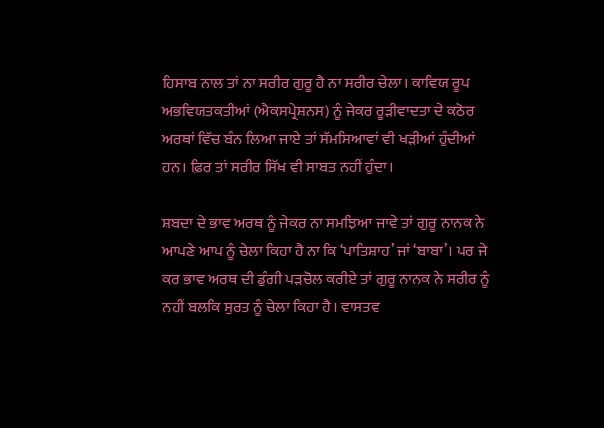ਹਿਸਾਬ ਨਾਲ ਤਾਂ ਨਾ ਸਰੀਰ ਗੁਰੂ ਹੈ ਨਾ ਸਰੀਰ ਚੇਲਾ। ਕਾਵਿਯ ਰੂਪ ਅਭਵਿਯਤਕਤੀਆਂ (ਐਕਸਪ੍ਰੇਸ਼ਨਸ) ਨੂੰ ਜੇਕਰ ਰੂੜੀਵਾਦਤਾ ਦੇ ਕਠੋਰ ਅਰਥਾਂ ਵਿੱਚ ਬੰਨ ਲਿਆ ਜਾਏ ਤਾਂ ਸੱਮਸਿਆਵਾਂ ਵੀ ਖੜੀਆਂ ਹੁੰਦੀਆਂ ਹਨ। ਫ਼ਿਰ ਤਾਂ ਸਰੀਰ ਸਿੱਖ ਵੀ ਸਾਬਤ ਨਹੀਂ ਹੁੰਦਾ।

ਸ਼ਬਦਾ ਦੇ ਭਾਵ ਅਰਥ ਨੂੰ ਜੇਕਰ ਨਾ ਸਮਝਿਆ ਜਾਵੇ ਤਾਂ ਗੁਰੂ ਨਾਨਕ ਨੇ ਆਪਣੇ ਆਪ ਨੂੰ ਚੇਲਾ ਕਿਹਾ ਹੈ ਨਾ ਕਿ ‘ਪਾਤਿਸ਼ਾਹ’ ਜਾਂ ‘ਬਾਬਾ’। ਪਰ ਜੇ ਕਰ ਭਾਵ ਅਰਥ ਦੀ ਡੁੰਗੀ ਪੜਚੋਲ ਕਰੀਏ ਤਾਂ ਗੁਰੂ ਨਾਨਕ ਨੇ ਸਰੀਰ ਨੂੰ ਨਹੀਂ ਬਲਕਿ ਸੁਰਤ ਨੂੰ ਚੇਲਾ ਕਿਹਾ ਹੈ। ਵਾਸਤਵ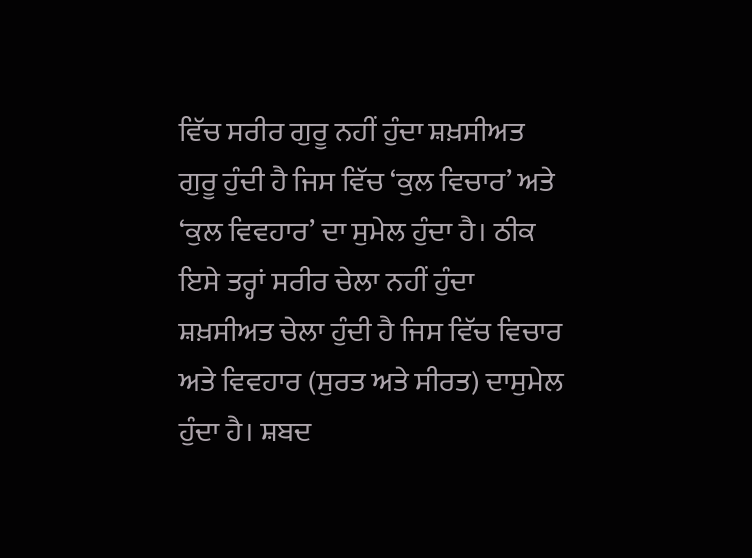ਵਿੱਚ ਸਰੀਰ ਗੁਰੂ ਨਹੀਂ ਹੁੰਦਾ ਸ਼ਖ਼ਸੀਅਤ ਗੁਰੂ ਹੁੰਦੀ ਹੈ ਜਿਸ ਵਿੱਚ ‘ਕੁਲ ਵਿਚਾਰ’ ਅਤੇ ‘ਕੁਲ ਵਿਵਹਾਰ’ ਦਾ ਸੁਮੇਲ ਹੁੰਦਾ ਹੈ। ਠੀਕ ਇਸੇ ਤਰ੍ਹਾਂ ਸਰੀਰ ਚੇਲਾ ਨਹੀਂ ਹੁੰਦਾ ਸ਼ਖ਼ਸੀਅਤ ਚੇਲਾ ਹੁੰਦੀ ਹੈ ਜਿਸ ਵਿੱਚ ਵਿਚਾਰ ਅਤੇ ਵਿਵਹਾਰ (ਸੁਰਤ ਅਤੇ ਸੀਰਤ) ਦਾਸੁਮੇਲ ਹੁੰਦਾ ਹੈ। ਸ਼ਬਦ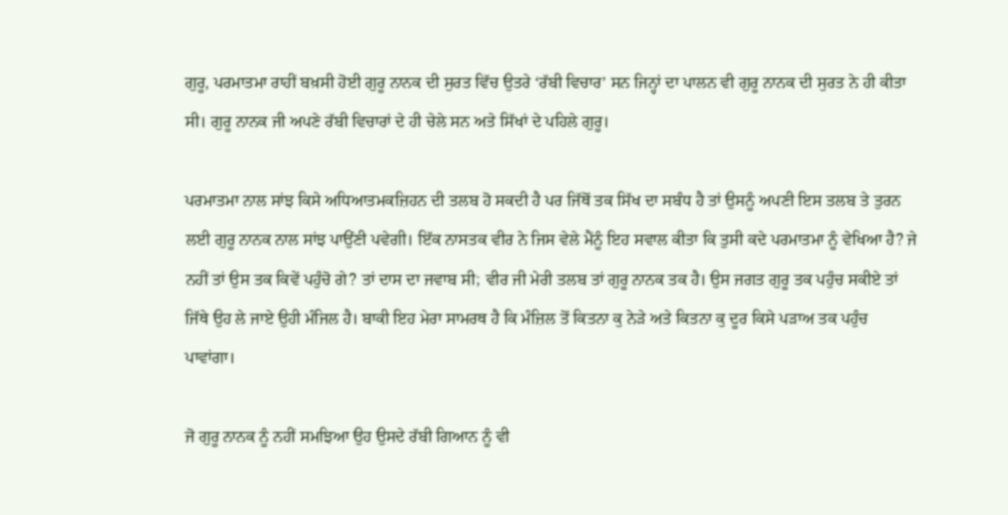ਗੁਰੂ, ਪਰਮਾਤਮਾ ਰਾਹੀਂ ਬਖ਼ਸੀ ਹੋਈ ਗੁਰੂ ਨਾਨਕ ਦੀ ਸੁਰਤ ਵਿੱਚ ਉਤਰੇ ‘ਰੱਬੀ ਵਿਚਾਰ’ ਸਨ ਜਿਨ੍ਹਾਂ ਦਾ ਪਾਲਨ ਵੀ ਗੁਰੂ ਨਾਨਕ ਦੀ ਸੁਰਤ ਨੇ ਹੀ ਕੀਤਾ ਸੀ। ਗੁਰੂ ਨਾਨਕ ਜੀ ਅਪਣੇ ਰੱਬੀ ਵਿਚਾਰਾਂ ਦੇ ਹੀ ਚੇਲੇ ਸਨ ਅਤੇ ਸਿੱਖਾਂ ਦੇ ਪਹਿਲੇ ਗੁਰੂ।

ਪਰਮਾਤਮਾ ਨਾਲ ਸਾਂਝ ਕਿਸੇ ਅਧਿਆਤਮਕਜ਼ਿਹਨ ਦੀ ਤਲਬ ਹੋ ਸਕਦੀ ਹੈ ਪਰ ਜਿੱਥੋਂ ਤਕ ਸਿੱਖ ਦਾ ਸਬੰਧ ਹੈ ਤਾਂ ਉਸਨੂੰ ਅਪਣੀ ਇਸ ਤਲਬ ਤੇ ਤੁਰਨ ਲਈ ਗੁਰੂ ਨਾਨਕ ਨਾਲ ਸਾਂਝ ਪਾਉਂਣੀ ਪਵੇਗੀ। ਇੱਕ ਨਾਸਤਕ ਵੀਰ ਨੇ ਜਿਸ ਵੇਲੇ ਮੈਂਨੂੰ ਇਹ ਸਵਾਲ ਕੀਤਾ ਕਿ ਤੁਸੀ ਕਦੇ ਪਰਮਾਤਮਾ ਨੂੰ ਵੇਖਿਆ ਹੈ? ਜੇ ਨਹੀਂ ਤਾਂ ਉਸ ਤਕ ਕਿਵੇਂ ਪਹੁੰਚੋ ਗੇ? ਤਾਂ ਦਾਸ ਦਾ ਜਵਾਬ ਸੀ; ਵੀਰ ਜੀ ਮੇਰੀ ਤਲਬ ਤਾਂ ਗੁਰੂ ਨਾਨਕ ਤਕ ਹੈ। ਉਸ ਜਗਤ ਗੁਰੂ ਤਕ ਪਹੁੰਚ ਸਕੀਏ ਤਾਂ ਜਿੱਥੇ ਉਹ ਲੇ ਜਾਏ ਉਹੀ ਮੰਜਿਲ ਹੈ। ਬਾਕੀ ਇਹ ਮੇਰਾ ਸਾਮਰਥ ਹੈ ਕਿ ਮੰਜ਼ਿਲ ਤੋਂ ਕਿਤਨਾ ਕੁ ਨੇੜੇ ਅਤੇ ਕਿਤਨਾ ਕੁ ਦੂਰ ਕਿਸੇ ਪੜਾਅ ਤਕ ਪਹੁੰਚ ਪਾਵਾਂਗਾ।

ਜੋ ਗੁਰੂ ਨਾਨਕ ਨੂੰ ਨਹੀਂ ਸਮਝਿਆ ਉਹ ਉਸਦੇ ਰੱਬੀ ਗਿਆਨ ਨੂੰ ਵੀ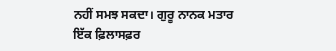ਨਹੀਂ ਸਮਝ ਸਕਦਾ। ਗੁਰੂ ਨਾਨਕ ਮਤਾਰ ਇੱਕ ਫ਼ਿਲਾਸਫ਼ਰ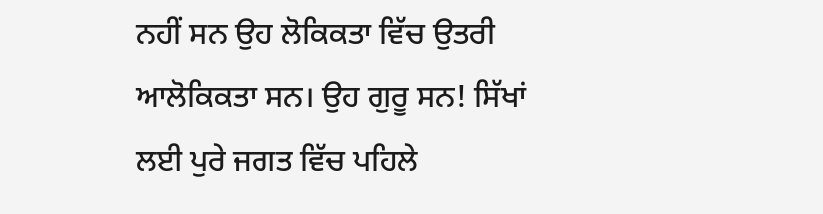ਨਹੀਂ ਸਨ ਉਹ ਲੋਕਿਕਤਾ ਵਿੱਚ ਉਤਰੀ ਆਲੋਕਿਕਤਾ ਸਨ। ਉਹ ਗੁਰੂ ਸਨ! ਸਿੱਖਾਂ ਲਈ ਪੁਰੇ ਜਗਤ ਵਿੱਚ ਪਹਿਲੇ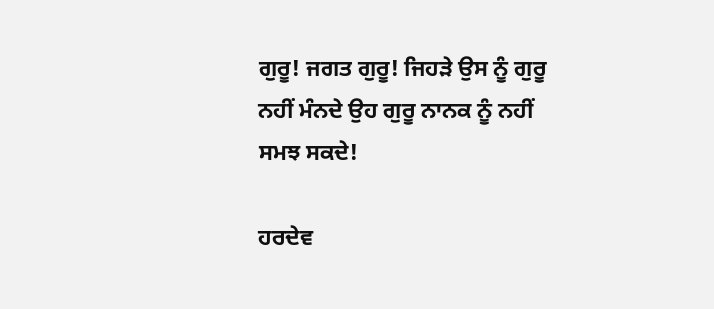ਗੁਰੂ! ਜਗਤ ਗੁਰੂ! ਜਿਹੜੇ ਉਸ ਨੂੰ ਗੁਰੂ ਨਹੀਂ ਮੰਨਦੇ ਉਹ ਗੁਰੂ ਨਾਨਕ ਨੂੰ ਨਹੀਂ ਸਮਝ ਸਕਦੇ!

ਹਰਦੇਵ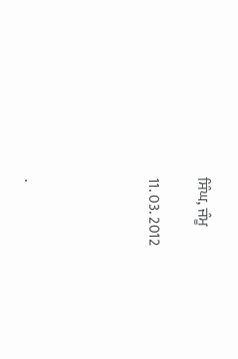ਸਿੰਘ, ਜੰਮੂ

11. 03. 2012




.